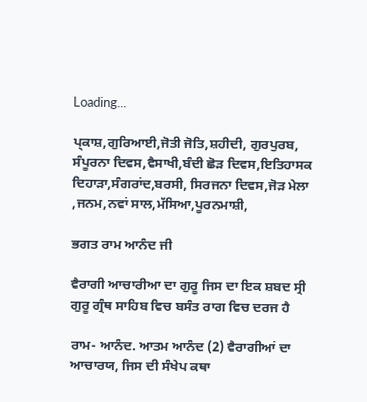Loading...

ਪ੍ਕਾਸ਼,ਗੁਰਿਆਈ,ਜੋਤੀ ਜੋਤਿ,ਸ਼ਹੀਦੀ, ਗੁਰਪੁਰਬ, ਸੰਪੂਰਨਾ ਦਿਵਸ,ਵੈਸਾਖੀ,ਬੰਦੀ ਛੋੜ ਦਿਵਸ,ਇਤਿਹਾਸਕ ਦਿਹਾੜਾ,ਸੰਗਰਾਂਦ,ਬਰਸੀ, ਸਿਰਜਨਾ ਦਿਵਸ,ਜੋੜ ਮੇਲਾ ,ਜਨਮ,ਨਵਾਂ ਸਾਲ,ਮੱਸਿਆ,ਪੂਰਨਮਾਸ਼ੀ,

ਭਗਤ ਰਾਮ ਆਨੰਦ ਜੀ

ਵੈਰਾਗੀ ਆਚਾਰੀਆ ਦਾ ਗੁਰੂ ਜਿਸ ਦਾ ਇਕ ਸ਼ਬਦ ਸ੍ਰੀ ਗੁਰੂ ਗ੍ਰੰਥ ਸਾਹਿਬ ਵਿਚ ਬਸੰਤ ਰਾਗ ਵਿਚ ਦਰਜ ਹੈ

ਰਾਮ- ਆਨੰਦ. ਆਤਮ ਆਨੰਦ (2) ਵੈਰਾਗੀਆਂ ਦਾ ਆਚਾਰਯ, ਜਿਸ ਦੀ ਸੰਖੇਪ ਕਥਾ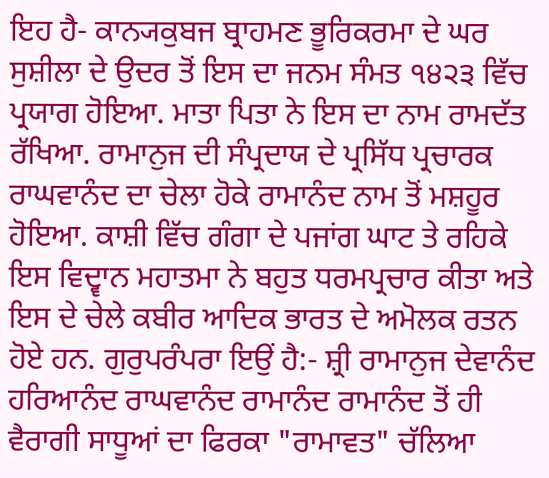ਇਹ ਹੈ- ਕਾਨ੍ਯਕੁਬਜ ਬ੍ਰਾਹਮਣ ਭੂਰਿਕਰਮਾ ਦੇ ਘਰ ਸੁਸ਼ੀਲਾ ਦੇ ਉਦਰ ਤੋਂ ਇਸ ਦਾ ਜਨਮ ਸੰਮਤ ੧੪੨੩ ਵਿੱਚ ਪ੍ਰਯਾਗ ਹੋਇਆ. ਮਾਤਾ ਪਿਤਾ ਨੇ ਇਸ ਦਾ ਨਾਮ ਰਾਮਦੱਤ ਰੱਖਿਆ. ਰਾਮਾਨੁਜ ਦੀ ਸੰਪ੍ਰਦਾਯ ਦੇ ਪ੍ਰਸਿੱਧ ਪ੍ਰਚਾਰਕ ਰਾਘਵਾਨੰਦ ਦਾ ਚੇਲਾ ਹੋਕੇ ਰਾਮਾਨੰਦ ਨਾਮ ਤੋਂ ਮਸ਼ਹੂਰ ਹੋਇਆ. ਕਾਸ਼ੀ ਵਿੱਚ ਗੰਗਾ ਦੇ ਪਜਾਂਗ ਘਾਟ ਤੇ ਰਹਿਕੇ ਇਸ ਵਿਦ੍ਵਾਨ ਮਹਾਤਮਾ ਨੇ ਬਹੁਤ ਧਰਮਪ੍ਰਚਾਰ ਕੀਤਾ ਅਤੇ ਇਸ ਦੇ ਚੇਲੇ ਕਬੀਰ ਆਦਿਕ ਭਾਰਤ ਦੇ ਅਮੋਲਕ ਰਤਨ ਹੋਏ ਹਨ. ਗੁਰੁਪਰੰਪਰਾ ਇਉਂ ਹੈ:- ਸ਼੍ਰੀ ਰਾਮਾਨੁਜ ਦੇਵਾਨੰਦ ਹਰਿਆਨੰਦ ਰਾਘਵਾਨੰਦ ਰਾਮਾਨੰਦ ਰਾਮਾਨੰਦ ਤੋਂ ਹੀ ਵੈਰਾਗੀ ਸਾਧੂਆਂ ਦਾ ਫਿਰਕਾ "ਰਾਮਾਵਤ" ਚੱਲਿਆ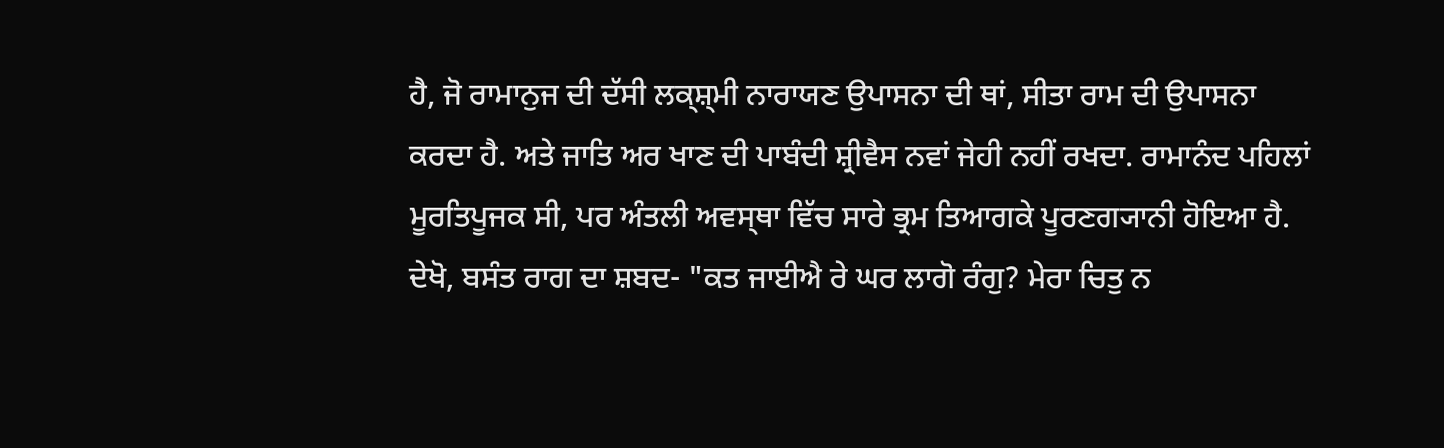ਹੈ, ਜੋ ਰਾਮਾਨੁਜ ਦੀ ਦੱਸੀ ਲਕ੍ਸ਼੍‍ਮੀ ਨਾਰਾਯਣ ਉਪਾਸਨਾ ਦੀ ਥਾਂ, ਸੀਤਾ ਰਾਮ ਦੀ ਉਪਾਸਨਾ ਕਰਦਾ ਹੈ. ਅਤੇ ਜਾਤਿ ਅਰ ਖਾਣ ਦੀ ਪਾਬੰਦੀ ਸ਼੍ਰੀਵੈਸ ਨਵਾਂ ਜੇਹੀ ਨਹੀਂ ਰਖਦਾ. ਰਾਮਾਨੰਦ ਪਹਿਲਾਂ ਮੂਰਤਿਪੂਜਕ ਸੀ, ਪਰ ਅੰਤਲੀ ਅਵਸ੍‍ਥਾ ਵਿੱਚ ਸਾਰੇ ਭ੍ਰਮ ਤਿਆਗਕੇ ਪੂਰਣਗ੍ਯਾਨੀ ਹੋਇਆ ਹੈ. ਦੇਖੋ, ਬਸੰਤ ਰਾਗ ਦਾ ਸ਼ਬਦ- "ਕਤ ਜਾਈਐ ਰੇ ਘਰ ਲਾਗੋ ਰੰਗੁ? ਮੇਰਾ ਚਿਤੁ ਨ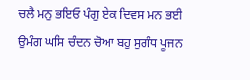ਚਲੈ ਮਨੁ ਭਇਓ ਪੰਗੁ ਏਕ ਦਿਵਸ ਮਨ ਭਈ ਉਮੰਗ ਘਸਿ ਚੰਦਨ ਚੋਆ ਬਹੁ ਸੁਗੰਧ ਪੂਜਨ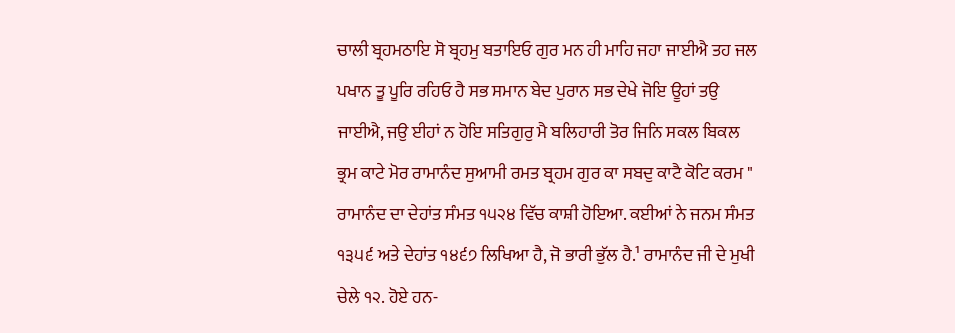ਚਾਲੀ ਬ੍ਰਹਮਠਾਇ ਸੋ ਬ੍ਰਹਮੁ ਬਤਾਇਓ ਗੁਰ ਮਨ ਹੀ ਮਾਹਿ ਜਹਾ ਜਾਈਐ ਤਹ ਜਲ ਪਖਾਨ ਤੂ ਪੂਰਿ ਰਹਿਓ ਹੈ ਸਭ ਸਮਾਨ ਬੇਦ ਪੁਰਾਨ ਸਭ ਦੇਖੇ ਜੋਇ ਊਹਾਂ ਤਉ ਜਾਈਐ, ਜਉ ਈਹਾਂ ਨ ਹੋਇ ਸਤਿਗੁਰੁ ਮੈ ਬਲਿਹਾਰੀ ਤੋਰ ਜਿਨਿ ਸਕਲ ਬਿਕਲ ਭ੍ਰਮ ਕਾਟੇ ਮੋਰ ਰਾਮਾਨੰਦ ਸੁਆਮੀ ਰਮਤ ਬ੍ਰਹਮ ਗੁਰ ਕਾ ਸਬਦੁ ਕਾਟੈ ਕੋਟਿ ਕਰਮ " ਰਾਮਾਨੰਦ ਦਾ ਦੇਹਾਂਤ ਸੰਮਤ ੧੫੨੪ ਵਿੱਚ ਕਾਸ਼ੀ ਹੋਇਆ. ਕਈਆਂ ਨੇ ਜਨਮ ਸੰਮਤ ੧੩੫੬ ਅਤੇ ਦੇਹਾਂਤ ੧੪੬੭ ਲਿਖਿਆ ਹੈ, ਜੋ ਭਾਰੀ ਭੁੱਲ ਹੈ.¹ ਰਾਮਾਨੰਦ ਜੀ ਦੇ ਮੁਖੀ ਚੇਲੇ ੧੨. ਹੋਏ ਹਨ-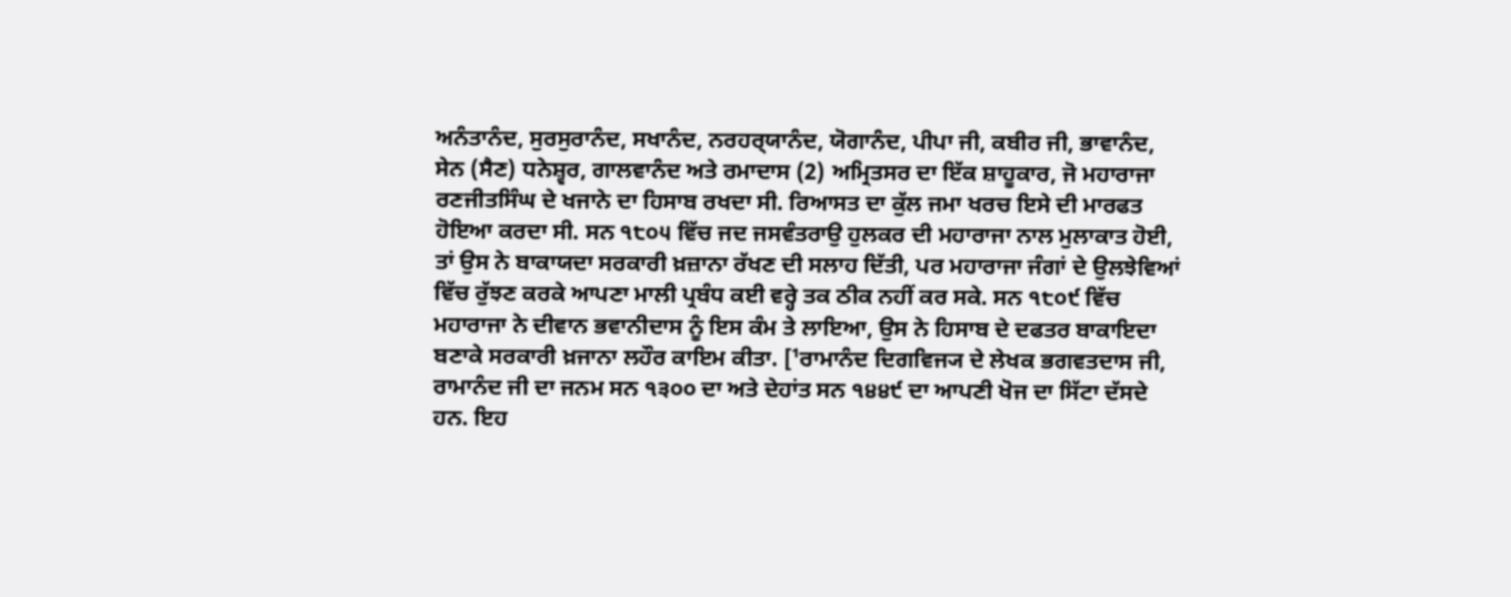ਅਨੰਤਾਨੰਦ, ਸੁਰਸੁਰਾਨੰਦ, ਸਖਾਨੰਦ, ਨਰਹਰ੍‍ਯਾਨੰਦ, ਯੋਗਾਨੰਦ, ਪੀਪਾ ਜੀ, ਕਬੀਰ ਜੀ, ਭਾਵਾਨੰਦ, ਸੇਨ (ਸੈਣ) ਧਨੇਸ਼੍ਵਰ, ਗਾਲਵਾਨੰਦ ਅਤੇ ਰਮਾਦਾਸ (2) ਅਮ੍ਰਿਤਸਰ ਦਾ ਇੱਕ ਸ਼ਾਹੂਕਾਰ, ਜੋ ਮਹਾਰਾਜਾ ਰਣਜੀਤਸਿੰਘ ਦੇ ਖਜਾਨੇ ਦਾ ਹਿਸਾਬ ਰਖਦਾ ਸੀ. ਰਿਆਸਤ ਦਾ ਕੁੱਲ ਜਮਾ ਖਰਚ ਇਸੇ ਦੀ ਮਾਰਫਤ ਹੋਇਆ ਕਰਦਾ ਸੀ. ਸਨ ੧੮੦੫ ਵਿੱਚ ਜਦ ਜਸਵੰਤਰਾਉ ਹੁਲਕਰ ਦੀ ਮਹਾਰਾਜਾ ਨਾਲ ਮੁਲਾਕਾਤ ਹੋਈ, ਤਾਂ ਉਸ ਨੇ ਬਾਕਾਯਦਾ ਸਰਕਾਰੀ ਖ਼ਜ਼ਾਨਾ ਰੱਖਣ ਦੀ ਸਲਾਹ ਦਿੱਤੀ, ਪਰ ਮਹਾਰਾਜਾ ਜੰਗਾਂ ਦੇ ਉਲਝੇਵਿਆਂ ਵਿੱਚ ਰੁੱਝਣ ਕਰਕੇ ਆਪਣਾ ਮਾਲੀ ਪ੍ਰਬੰਧ ਕਈ ਵਰ੍ਹੇ ਤਕ ਠੀਕ ਨਹੀਂ ਕਰ ਸਕੇ. ਸਨ ੧੮੦੯ ਵਿੱਚ ਮਹਾਰਾਜਾ ਨੇ ਦੀਵਾਨ ਭਵਾਨੀਦਾਸ ਨੂੰ ਇਸ ਕੰਮ ਤੇ ਲਾਇਆ, ਉਸ ਨੇ ਹਿਸਾਬ ਦੇ ਦਫਤਰ ਬਾਕਾਇਦਾ ਬਣਾਕੇ ਸਰਕਾਰੀ ਖ਼ਜਾਨਾ ਲਹੌਰ ਕਾਇਮ ਕੀਤਾ. [¹ਰਾਮਾਨੰਦ ਦਿਗਵਿਜ੍ਯ ਦੇ ਲੇਖਕ ਭਗਵਤਦਾਸ ਜੀ, ਰਾਮਾਨੰਦ ਜੀ ਦਾ ਜਨਮ ਸਨ ੧੩੦੦ ਦਾ ਅਤੇ ਦੇਹਾਂਤ ਸਨ ੧੪੪੯ ਦਾ ਆਪਣੀ ਖੋਜ ਦਾ ਸਿੱਟਾ ਦੱਸਦੇ ਹਨ. ਇਹ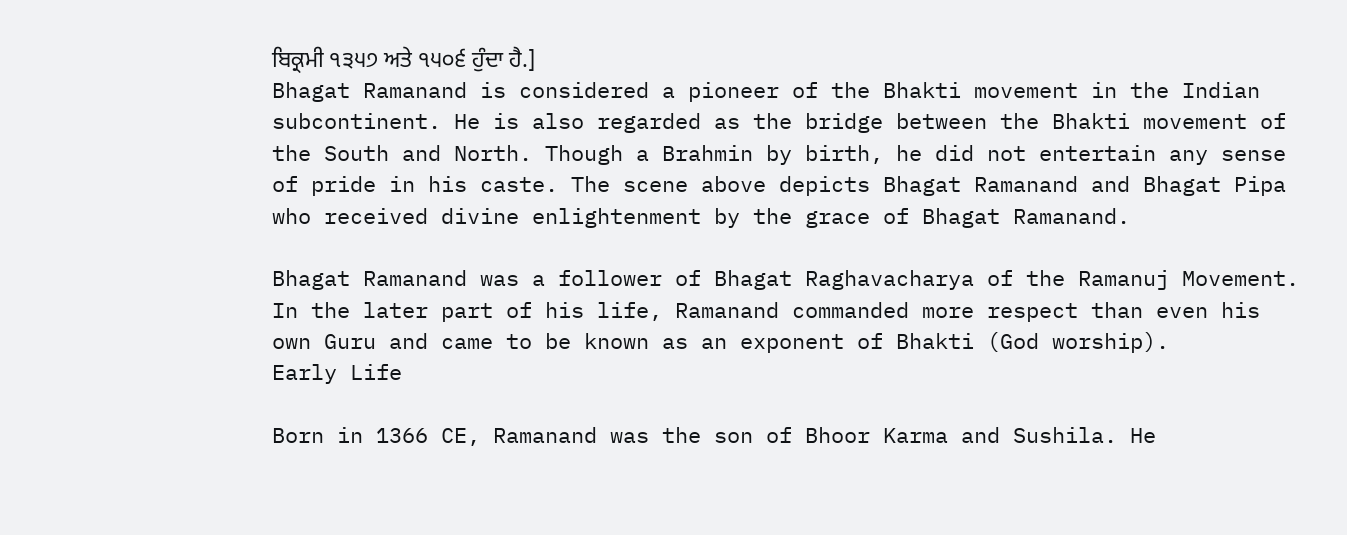ਬਿਕ੍ਰਮੀ ੧੩੫੭ ਅਤੇ ੧੫੦੬ ਹੁੰਦਾ ਹੈ.]
Bhagat Ramanand is considered a pioneer of the Bhakti movement in the Indian subcontinent. He is also regarded as the bridge between the Bhakti movement of the South and North. Though a Brahmin by birth, he did not entertain any sense of pride in his caste. The scene above depicts Bhagat Ramanand and Bhagat Pipa who received divine enlightenment by the grace of Bhagat Ramanand.

Bhagat Ramanand was a follower of Bhagat Raghavacharya of the Ramanuj Movement. In the later part of his life, Ramanand commanded more respect than even his own Guru and came to be known as an exponent of Bhakti (God worship).
Early Life

Born in 1366 CE, Ramanand was the son of Bhoor Karma and Sushila. He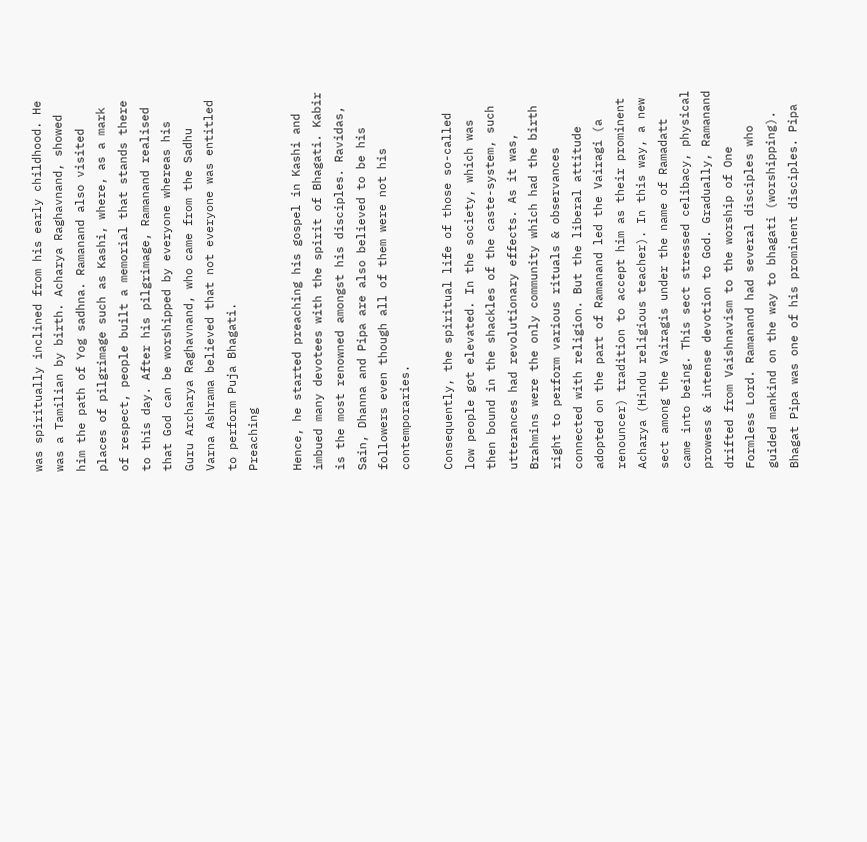was spiritually inclined from his early childhood. He was a Tamilian by birth. Acharya Raghavnand, showed him the path of Yog sadhna. Ramanand also visited places of pilgrimage such as Kashi, where, as a mark of respect, people built a memorial that stands there to this day. After his pilgrimage, Ramanand realised that God can be worshipped by everyone whereas his Guru Archarya Raghavnand, who came from the Sadhu Varna Ashrama believed that not everyone was entitled to perform Puja Bhagati.
Preaching

Hence, he started preaching his gospel in Kashi and imbued many devotees with the spirit of Bhagati. Kabir is the most renowned amongst his disciples. Ravidas, Sain, Dhanna and Pipa are also believed to be his followers even though all of them were not his contemporaries.

Consequently, the spiritual life of those so-called low people got elevated. In the society, which was then bound in the shackles of the caste-system, such utterances had revolutionary effects. As it was, Brahmins were the only community which had the birth right to perform various rituals & observances connected with religion. But the liberal attitude adopted on the part of Ramanand led the Vairagi (a renouncer) tradition to accept him as their prominent Acharya (Hindu religious teacher). In this way, a new sect among the Vairagis under the name of Ramadatt came into being. This sect stressed celibacy, physical prowess & intense devotion to God. Gradually, Ramanand drifted from Vaishnavism to the worship of One Formless Lord. Ramanand had several disciples who guided mankind on the way to bhagati (worshipping). Bhagat Pipa was one of his prominent disciples. Pipa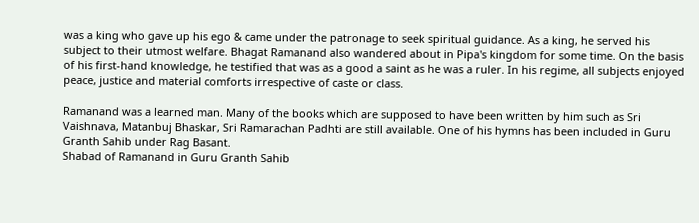was a king who gave up his ego & came under the patronage to seek spiritual guidance. As a king, he served his subject to their utmost welfare. Bhagat Ramanand also wandered about in Pipa's kingdom for some time. On the basis of his first-hand knowledge, he testified that was as a good a saint as he was a ruler. In his regime, all subjects enjoyed peace, justice and material comforts irrespective of caste or class.

Ramanand was a learned man. Many of the books which are supposed to have been written by him such as Sri Vaishnava, Matanbuj Bhaskar, Sri Ramarachan Padhti are still available. One of his hymns has been included in Guru Granth Sahib under Rag Basant.
Shabad of Ramanand in Guru Granth Sahib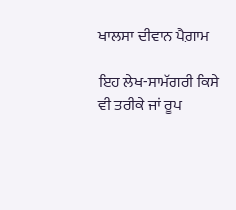ਖਾਲਸਾ ਦੀਵਾਨ ਪੈਗ਼ਾਮ

ਇਹ ਲੇਖ-ਸਾਮੱਗਰੀ ਕਿਸੇ ਵੀ ਤਰੀਕੇ ਜਾਂ ਰੂਪ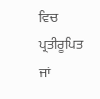ਵਿਚ ਪ੍ਰਤੀਰੂਪਿਤ ਜਾਂ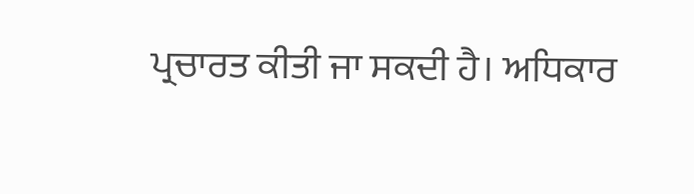ਪ੍ਰਚਾਰਤ ਕੀਤੀ ਜਾ ਸਕਦੀ ਹੈ। ਅਧਿਕਾਰ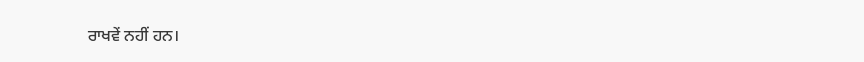ਰਾਖਵੇਂ ਨਹੀਂ ਹਨ।